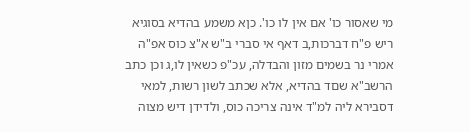מי שאסור כו' אם אין לו כו'. כןא משמע בהדיא בסוגיא ריש פ"ח דברכות,ב דאף אי סברי ב"ש א"צ כוס אפ"ה אמרי נר בשמים מזון והבדלה, עכ"פ כשאין לו,ג וכן כתב הרשב"א שםד בהדיא, אלא שכתב לשון רשות, למאי דסבירא ליה למ"ד אינה צריכה כוס, ולדידן דיש מצוה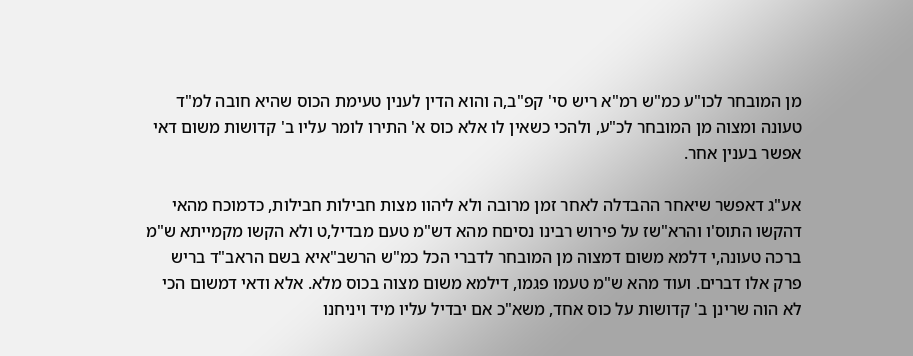מן המובחר לכו"ע כמ"ש רמ"א ריש סי' קפ"ב,ה והוא הדין לענין טעימת הכוס שהיא חובה למ"ד טעונה ומצוה מן המובחר לכ"ע, ולהכי כשאין לו אלא כוס א' התירו לומר עליו ב' קדושות משום דאי אפשר בענין אחר.

אע"ג דאפשר שיאחר ההבדלה לאחר זמן מרובה ולא ליהוו מצות חבילות חבילות, כדמוכח מהאי דהקשו התוס'ו והרא"שז על פירוש רבינו נסיםח מהא דש"מ טעם מבדיל,ט ולא הקשו מקמייתא ש"מ ברכה טעונה,י דלמא משום דמצוה מן המובחר לדברי הכל כמ"ש הרשב"איא בשם הראב"ד בריש פרק אלו דברים. ועוד מהא ש"מ טעמו פגמו, דילמא משום מצוה בכוס מלא. אלא ודאי דמשום הכי לא הוה שרינן ב' קדושות על כוס אחד, משא"כ אם יבדיל עליו מיד ויניחנו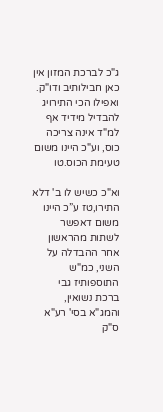ג"כ לברכת המזון אין כאן חבילותיב ודו"ק. ואפילו הכי התירויג להבדיל מידיד אף למ"ד אינה צריכה כוס, וע"כ היינו משום טעימת הכוס.טו

וא"כ כשיש לו ב' דלא התירו,טז ע”כ היינו משום דאפשר לשתות מהראשון אחר ההבדלה על השני, כמ"ש התוספותיז גבי ברכת נשואין, והמג"א בסי' רע"א ס"ק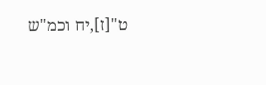ט"[ז],יח וכמ"ש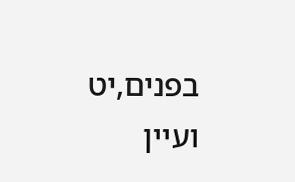בפנים,יט ועיין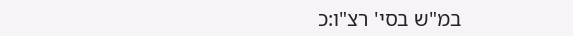במ"ש בסי' רצ"ו:כ